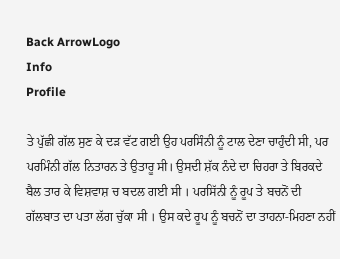Back ArrowLogo
Info
Profile

ਤੇ ਪੁੱਛੀ ਗੱਲ ਸੁਣ ਕੇ ਦੜ ਵੱਟ ਗਈ ਉਹ ਪਰਸਿੰਨੀ ਨੂੰ ਟਾਲ ਦੇਣਾ ਚਾਹੁੰਦੀ ਸੀ, ਪਰ ਪਰਮਿੰਨੀ ਗੱਲ ਨਿਤਾਰਨ ਤੇ ਉਤਾਰੂ ਸੀ। ਉਸਦੀ ਸ਼ੱਕ ਨੰਦੇ ਦਾ ਚਿਹਰਾ ਤੇ ਬਿਰਕਦੇ ਬੈਲ ਤਾਰ ਕੇ ਵਿਸ਼ਵਾਸ਼ ਚ ਬਦਲ ਗਈ ਸੀ । ਪਰਸਿੱਨੀ ਨੂੰ ਰੂਪ ਤੇ ਬਚਨੋਂ ਦੀ ਗੱਲਬਾਤ ਦਾ ਪਤਾ ਲੱਗ ਚੁੱਕਾ ਸੀ । ਉਸ ਕਦੇ ਰੂਪ ਨੂੰ ਬਚਨੋਂ ਦਾ ਤਾਹਨਾ-ਮਿਹਣਾ ਨਹੀਂ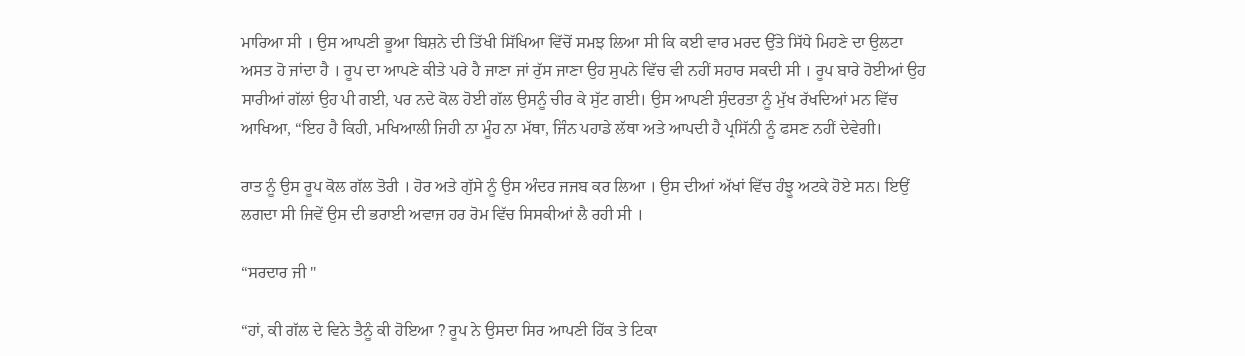ਮਾਰਿਆ ਸੀ । ਉਸ ਆਪਣੀ ਭੂਆ ਬਿਸ਼ਨੇ ਦੀ ਤਿੱਖੀ ਸਿੱਖਿਆ ਵਿੱਚੋਂ ਸਮਝ ਲਿਆ ਸੀ ਕਿ ਕਈ ਵਾਰ ਮਰਦ ਉੱਤੇ ਸਿੱਧੇ ਮਿਹਣੇ ਦਾ ਉਲਟਾ ਅਸਤ ਹੋ ਜਾਂਦਾ ਹੈ । ਰੂਪ ਦਾ ਆਪਣੇ ਕੀਤੇ ਪਰੇ ਹੈ ਜਾਣਾ ਜਾਂ ਰੁੱਸ ਜਾਣਾ ਉਹ ਸੁਪਨੇ ਵਿੱਚ ਵੀ ਨਹੀਂ ਸਹਾਰ ਸਕਦੀ ਸੀ । ਰੂਪ ਬਾਰੇ ਹੋਈਆਂ ਉਹ ਸਾਰੀਆਂ ਗੱਲਾਂ ਉਹ ਪੀ ਗਈ, ਪਰ ਨਦੇ ਕੋਲ ਹੋਈ ਗੱਲ ਉਸਨੂੰ ਚੀਰ ਕੇ ਸੁੱਟ ਗਈ। ਉਸ ਆਪਣੀ ਸੁੰਦਰਤਾ ਨੂੰ ਮੁੱਖ ਰੱਖਦਿਆਂ ਮਨ ਵਿੱਚ ਆਖਿਆ, “ਇਹ ਹੈ ਕਿਹੀ, ਮਖਿਆਲੀ ਜਿਹੀ ਨਾ ਮੂੰਹ ਨਾ ਮੱਥਾ, ਜਿੰਨ ਪਹਾਡੇ ਲੱਥਾ ਅਤੇ ਆਪਦੀ ਹੈ ਪ੍ਰਸਿੱਨੀ ਨੂੰ ਫਸਣ ਨਹੀਂ ਦੇਵੇਗੀ।

ਰਾਤ ਨੂੰ ਉਸ ਰੂਪ ਕੋਲ ਗੱਲ ਤੋਰੀ । ਹੋਰ ਅਤੇ ਗੁੱਸੇ ਨੂੰ ਉਸ ਅੰਦਰ ਜਜਬ ਕਰ ਲਿਆ । ਉਸ ਦੀਆਂ ਅੱਖਾਂ ਵਿੱਚ ਹੰਝੂ ਅਟਕੇ ਹੋਏ ਸਨ। ਇਉਂ ਲਗਦਾ ਸੀ ਜਿਵੇਂ ਉਸ ਦੀ ਭਰਾਈ ਅਵਾਜ ਹਰ ਰੋਮ ਵਿੱਚ ਸਿਸਕੀਆਂ ਲੈ ਰਹੀ ਸੀ ।

“ਸਰਦਾਰ ਜੀ "

“ਹਾਂ, ਕੀ ਗੱਲ ਦੇ ਵਿਨੇ ਤੈਨੂੰ ਕੀ ਹੋਇਆ ? ਰੂਪ ਨੇ ਉਸਦਾ ਸਿਰ ਆਪਣੀ ਹਿੱਕ ਤੇ ਟਿਕਾ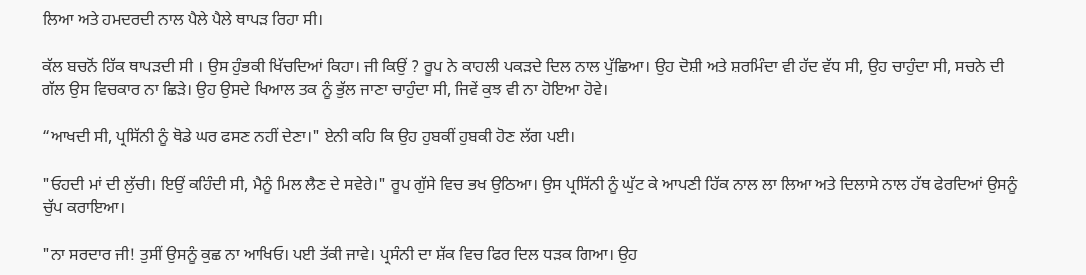ਲਿਆ ਅਤੇ ਹਮਦਰਦੀ ਨਾਲ ਪੈਲੇ ਪੈਲੇ ਥਾਪੜ ਰਿਹਾ ਸੀ।

ਕੱਲ ਬਚਨੋਂ ਹਿੱਕ ਥਾਪੜਦੀ ਸੀ । ਉਸ ਹੁੰਭਕੀ ਖਿੱਚਦਿਆਂ ਕਿਹਾ। ਜੀ ਕਿਉਂ ? ਰੂਪ ਨੇ ਕਾਹਲੀ ਪਕੜਦੇ ਦਿਲ ਨਾਲ ਪੁੱਛਿਆ। ਉਹ ਦੋਸ਼ੀ ਅਤੇ ਸ਼ਰਮਿੰਦਾ ਵੀ ਹੱਦ ਵੱਧ ਸੀ, ਉਹ ਚਾਹੁੰਦਾ ਸੀ, ਸਚਨੇ ਦੀ ਗੱਲ ਉਸ ਵਿਚਕਾਰ ਨਾ ਛਿੜੇ। ਉਹ ਉਸਦੇ ਖਿਆਲ ਤਕ ਨੂੰ ਭੁੱਲ ਜਾਣਾ ਚਾਹੁੰਦਾ ਸੀ, ਜਿਵੇਂ ਕੁਝ ਵੀ ਨਾ ਹੋਇਆ ਹੋਵੇ।

“ਆਖਦੀ ਸੀ, ਪ੍ਰਸਿੱਨੀ ਨੂੰ ਥੋਡੇ ਘਰ ਫਸਣ ਨਹੀਂ ਦੇਣਾ।" ਏਨੀ ਕਹਿ ਕਿ ਉਹ ਹੁਬਕੀਂ ਹੁਬਕੀ ਹੋਣ ਲੱਗ ਪਈ।

"ਓਹਦੀ ਮਾਂ ਦੀ ਲੁੱਚੀ। ਇਉਂ ਕਹਿੰਦੀ ਸੀ, ਮੈਨੂੰ ਮਿਲ ਲੈਣ ਦੇ ਸਵੇਰੇ।" ਰੂਪ ਗੁੱਸੇ ਵਿਚ ਭਖ ਉਠਿਆ। ਉਸ ਪ੍ਰਸਿੱਨੀ ਨੂੰ ਘੁੱਟ ਕੇ ਆਪਣੀ ਹਿੱਕ ਨਾਲ ਲਾ ਲਿਆ ਅਤੇ ਦਿਲਾਸੇ ਨਾਲ ਹੱਥ ਫੇਰਦਿਆਂ ਉਸਨੂੰ ਚੁੱਪ ਕਰਾਇਆ।

"ਨਾ ਸਰਦਾਰ ਜੀ! ਤੁਸੀਂ ਉਸਨੂੰ ਕੁਛ ਨਾ ਆਖਿਓ। ਪਈ ਤੱਕੀ ਜਾਵੇ। ਪ੍ਰਸੰਨੀ ਦਾ ਸ਼ੱਕ ਵਿਚ ਫਿਰ ਦਿਲ ਧੜਕ ਗਿਆ। ਉਹ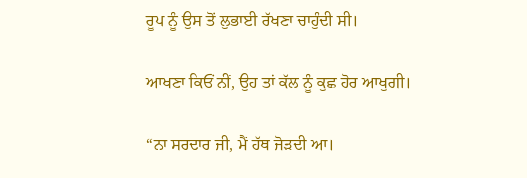ਰੂਪ ਨੂੰ ਉਸ ਤੋਂ ਲੁਭਾਈ ਰੱਖਣਾ ਚਾਹੁੰਦੀ ਸੀ।

ਆਖਣਾ ਕਿਓਂ ਨੀਂ, ਉਹ ਤਾਂ ਕੱਲ ਨੂੰ ਕੁਛ ਹੋਰ ਆਖੁਗੀ।

“ਨਾ ਸਰਦਾਰ ਜੀ, ਮੈਂ ਹੱਥ ਜੋੜਦੀ ਆ।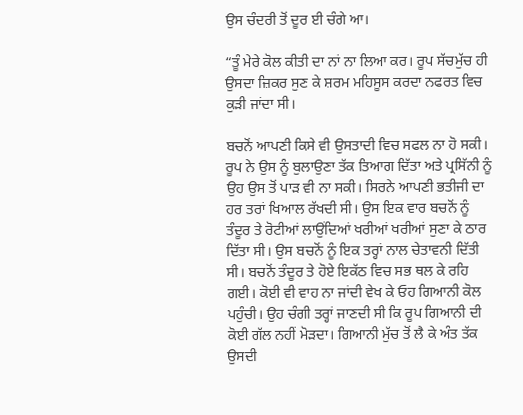ਉਸ ਚੰਦਰੀ ਤੋਂ ਦੂਰ ਈ ਚੰਗੇ ਆ।

“ਤੂੰ ਮੇਰੇ ਕੋਲ ਕੀਤੀ ਦਾ ਨਾਂ ਨਾ ਲਿਆ ਕਰ। ਰੂਪ ਸੱਚਮੁੱਚ ਹੀ ਉਸਦਾ ਜ਼ਿਕਰ ਸੁਣ ਕੇ ਸ਼ਰਮ ਮਹਿਸੂਸ ਕਰਦਾ ਨਫਰਤ ਵਿਚ ਕੁੜੀ ਜਾਂਦਾ ਸੀ।

ਬਚਨੋਂ ਆਪਣੀ ਕਿਸੇ ਵੀ ਉਸਤਾਦੀ ਵਿਚ ਸਫਲ ਨਾ ਹੋ ਸਕੀ। ਰੂਪ ਨੇ ਉਸ ਨੂੰ ਬੁਲਾਉਣਾ ਤੱਕ ਤਿਆਗ ਦਿੱਤਾ ਅਤੇ ਪ੍ਰਸਿੱਨੀ ਨੂੰ ਉਹ ਉਸ ਤੋਂ ਪਾੜ ਵੀ ਨਾ ਸਕੀ। ਸਿਰਨੇ ਆਪਣੀ ਭਤੀਜੀ ਦਾ ਹਰ ਤਰਾਂ ਖਿਆਲ ਰੱਖਦੀ ਸੀ। ਉਸ ਇਕ ਵਾਰ ਬਚਨੋਂ ਨੂੰ ਤੰਦੂਰ ਤੇ ਰੋਟੀਆਂ ਲਾਉਂਦਿਆਂ ਖਰੀਆਂ ਖਰੀਆਂ ਸੁਣਾ ਕੇ ਠਾਰ ਦਿੱਤਾ ਸੀ। ਉਸ ਬਚਨੋਂ ਨੂੰ ਇਕ ਤਰ੍ਹਾਂ ਨਾਲ ਚੇਤਾਵਨੀ ਦਿੱਤੀ ਸੀ। ਬਚਨੋਂ ਤੰਦੂਰ ਤੇ ਹੋਏ ਇਕੱਠ ਵਿਚ ਸਭ ਥਲ ਕੇ ਰਹਿ ਗਈ। ਕੋਈ ਵੀ ਵਾਹ ਨਾ ਜਾਂਦੀ ਵੇਖ ਕੇ ਓਹ ਗਿਆਨੀ ਕੋਲ ਪਹੁੰਚੀ। ਉਹ ਚੰਗੀ ਤਰ੍ਹਾਂ ਜਾਣਦੀ ਸੀ ਕਿ ਰੂਪ ਗਿਆਨੀ ਦੀ ਕੋਈ ਗੱਲ ਨਹੀਂ ਮੋੜਦਾ। ਗਿਆਨੀ ਮੁੱਚ ਤੋਂ ਲੈ ਕੇ ਅੰਤ ਤੱਕ ਉਸਦੀ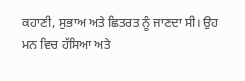ਕਹਾਣੀ, ਸੁਭਾਅ ਅਤੇ ਛਿਤਰਤ ਨੂੰ ਜਾਣਦਾ ਸੀ। ਉਹ ਮਨ ਵਿਚ ਹੱਸਿਆ ਅਤੇ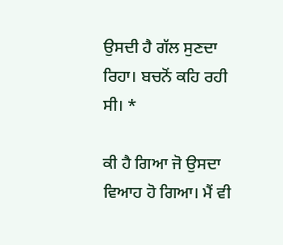ਉਸਦੀ ਹੈ ਗੱਲ ਸੁਣਦਾ ਰਿਹਾ। ਬਚਨੋਂ ਕਹਿ ਰਹੀ ਸੀ। *

ਕੀ ਹੈ ਗਿਆ ਜੋ ਉਸਦਾ ਵਿਆਹ ਹੋ ਗਿਆ। ਮੈਂ ਵੀ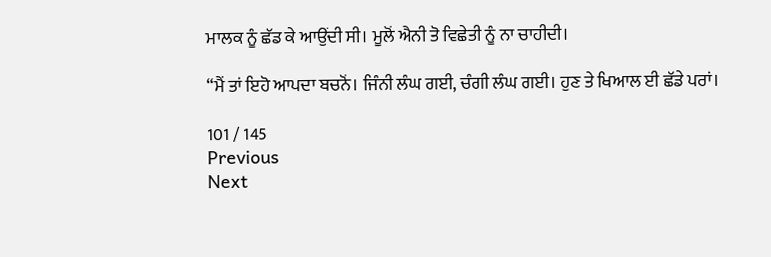ਮਾਲਕ ਨੂੰ ਛੱਡ ਕੇ ਆਉਂਦੀ ਸੀ। ਮੂਲੋਂ ਐਨੀ ਤੋ ਵਿਛੇਤੀ ਨੂੰ ਨਾ ਚਾਹੀਦੀ।

“ਮੈਂ ਤਾਂ ਇਹੋ ਆਪਦਾ ਬਚਨੋਂ। ਜਿੰਨੀ ਲੰਘ ਗਈ, ਚੰਗੀ ਲੰਘ ਗਈ। ਹੁਣ ਤੇ ਖਿਆਲ ਈ ਛੱਡੇ ਪਰਾਂ।

101 / 145
Previous
Next